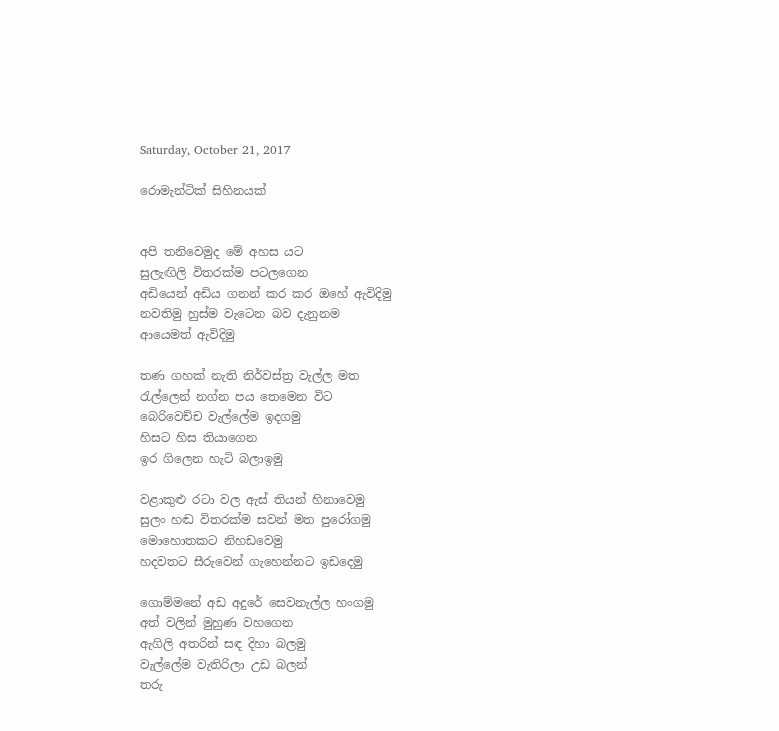Saturday, October 21, 2017

රොමැන්ටික් සිහිනයක්


අපි තනිවෙමුද මේ අහස යට
සුලැඟිලි විතරක්ම පටලගෙන
අඩියෙන් අඩිය ගනන් කර කර ඔහේ ඇවිදිමු
නවතිමු හුස්ම වැටෙන බව දැනුනම
ආයෙමත් ඇවිදිමු

තණ ගහක් නැති නිර්වස්ත්‍ර වැල්ල මත
රැල්ලෙන් නග්න පය තෙමෙන විට
බෙරිවෙච්ච වැල්ලේම ඉදගමු
හිසට හිස තියාගෙන
ඉර ගිලෙන හැටි බලාඉමු

වළාකුළු රටා වල ඇස් තියන් හිනාවෙමු
සුලං හඬ විතරක්ම සවන් මත පුරෝගමු
මොහොතකට නිහඩවෙමු
හදවතට සීරුවෙන් ගැහෙන්නට ඉඩදෙමු

ගොම්මනේ අඩ අදුරේ සෙවනැල්ල හංගමු
අත් වලින් මුහුණ වහගෙන
ඇගිලි අතරින් සඳ දිහා බලමු
වැල්ලේම වැතිරිලා උඩ බලන්
තරු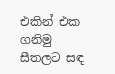එකින් එක ගනිමු
සීතලට සඳ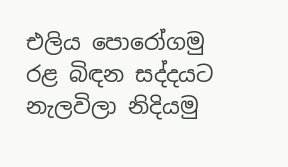එලිය පොරෝගමු
රළ බිඳන සද්දයට නැලවිලා නිදියමු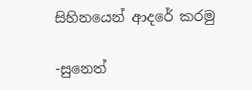සිහිනයෙන් ආදරේ කරමු

-සුනෙත්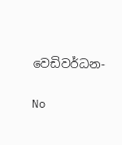වෙඩිවර්ධන-

No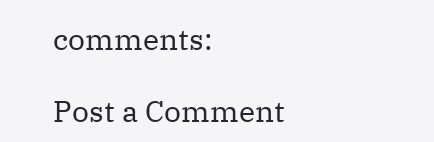comments:

Post a Comment